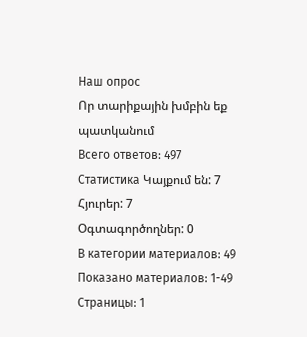Наш опрос
Որ տարիքային խմբին եք պատկանում
Всего ответов: 497
Статистика Կայքում են: 7
Հյուրեր: 7
Օգտագործողներ: 0
В категории материалов: 49 Показано материалов: 1-49
Страницы: 1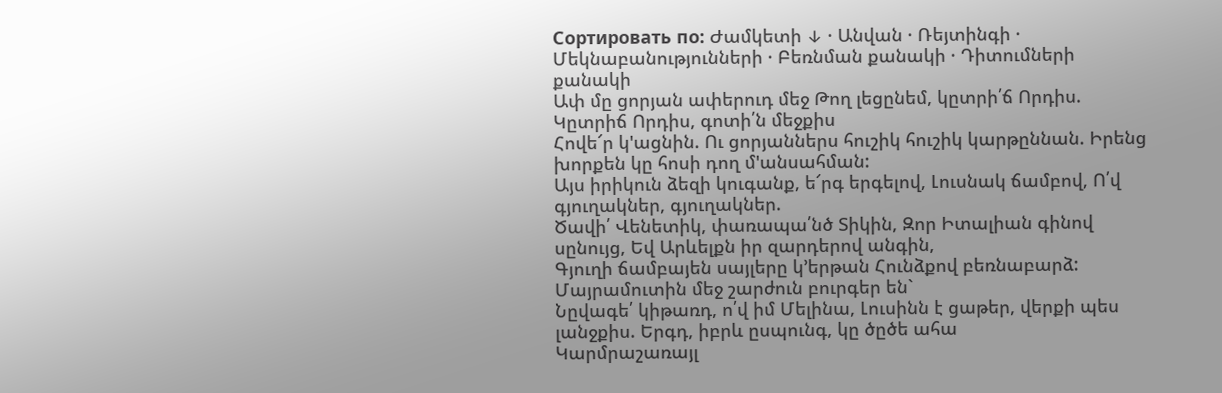Сортировать по: Ժամկետի ↓ · Անվան · Ռեյտինգի · Մեկնաբանությունների · Բեռնման քանակի · Դիտումների քանակի
Ափ մը ցորյան ափերուդ մեջ Թող լեցընեմ, կըտրի՛ճ Որդիս. Կըտրիճ Որդիս, գոտի՛ն մեջքիս
Հովե՜ր կ'ացնին. Ու ցորյաններս հուշիկ հուշիկ կարթըննան. Իրենց խորքեն կը հոսի դող մ'անսահման:
Այս իրիկուն ձեզի կուգանք, ե՜րգ երգելով, Լուսնակ ճամբով, Ո՛վ գյուղակներ, գյուղակներ.
Ծավի՛ Վենետիկ, փառապա՛նծ Տիկին, Զոր Իտալիան գինով սընույց, Եվ Արևելքն իր զարդերով անգին,
Գյուղի ճամբայեն սայլերը կ’երթան Հունձքով բեռնաբարձ: Մայրամուտին մեջ շարժուն բուրգեր են`
Նըվագե՛ կիթառդ, ո՛վ իմ Մելինա, Լուսինն է ցաթեր, վերքի պես լանջքիս. Երգդ, իբրև ըսպունգ, կը ծըծե ահա
Կարմրաշառայլ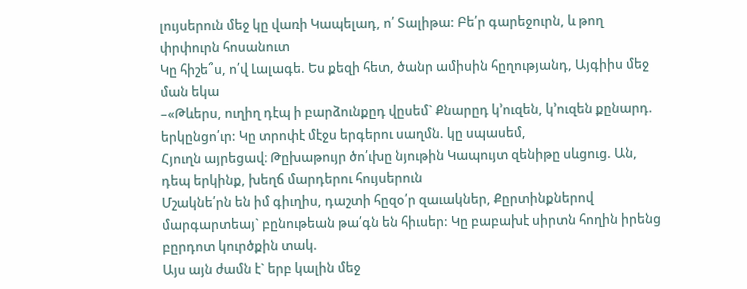լույսերուն մեջ կը վառի Կապելադ, ո՛ Տալիթա: Բե՛ր գարեջուրն, և թող փրփուրն հոսանուտ
Կը հիշե՞ս, ո՛վ Լալագե. Ես քեզի հետ, ծանր ամիսին հըղությանդ, Այգիիս մեջ ման եկա
–«Թևերս, ուղիղ դէպ ի բարձունքըդ վըսեմ` Քնարըդ կ’ուզեն, կ’ուզեն քընարդ. երկընցո՛ւր: Կը տրոփէ մէջս երգերու սաղմն. կը սպասեմ,
Հյուղն այրեցավ։ Թըխաթույր ծո՛ւխը նյութին Կապույտ զենիթը սևցուց. Ան, դեպ երկինք, խեղճ մարդերու հույսերուն
Մշակնե՛րն են իմ գիւղիս, դաշտի հըզօ՛ր զաւակներ, Քըրտինքներով մարգարտեայ` բընութեան թա՛գն են հիւսեր: Կը բաբախէ սիրտն հողին իրենց բըրդոտ կուրծքին տակ.
Այս այն ժամն է` երբ կալին մեջ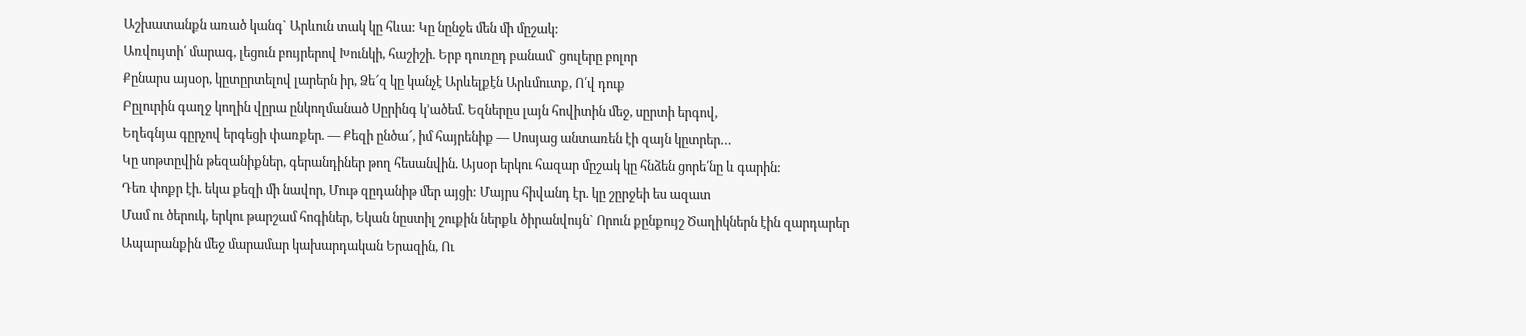Աշխատանքն առած կանգ` Արևուն տակ կը հևա: Կը նընջե մեն մի մըշակ:
Առվույտի՛ մարագ, լեցուն բույրերով Խունկի, հաշիշի. Երբ դուռըդ բանամ` ցուլերը բոլոր
Քընարս այսօր, կըտըրտելով լարերն իր, Ձե՜զ կը կանչէ Արևելքէն Արևմուտք, Ո՛վ դուք
Բըլուրին գաղջ կողին վըրա ընկողմանած Սըրինգ կ’ածեմ. Եզներըս լայն հովիտին մեջ, սըրտի երգով,
Եղեգնյա գըրչով երգեցի փառքեր. — Քեզի ընծա՜, իմ հայրենիք — Սոսյաց անտառեն էի զայն կըտրեր…
Կը սոթտըվին թեզանիքներ, գերանդիներ թող հեսանվին. Այսօր երկու հազար մըշակ կը հնձեն ցորե՛նը և գարին:
Դեռ փոքր էի. եկա քեզի մի նավոր, Մութ զըդանիթ մեր այցի: Մայրս հիվանդ էր. կը շըրջեի ես ազատ
Մամ ու ծերուկ, երկու թարշամ հոգիներ, Եկան նըստիլ շուքին ներքև ծիրանվույն` Որուն քընքույշ Ծաղիկներն էին զարդարեր
Ապարանքին մեջ մարամար կախարդական Երազին, Ու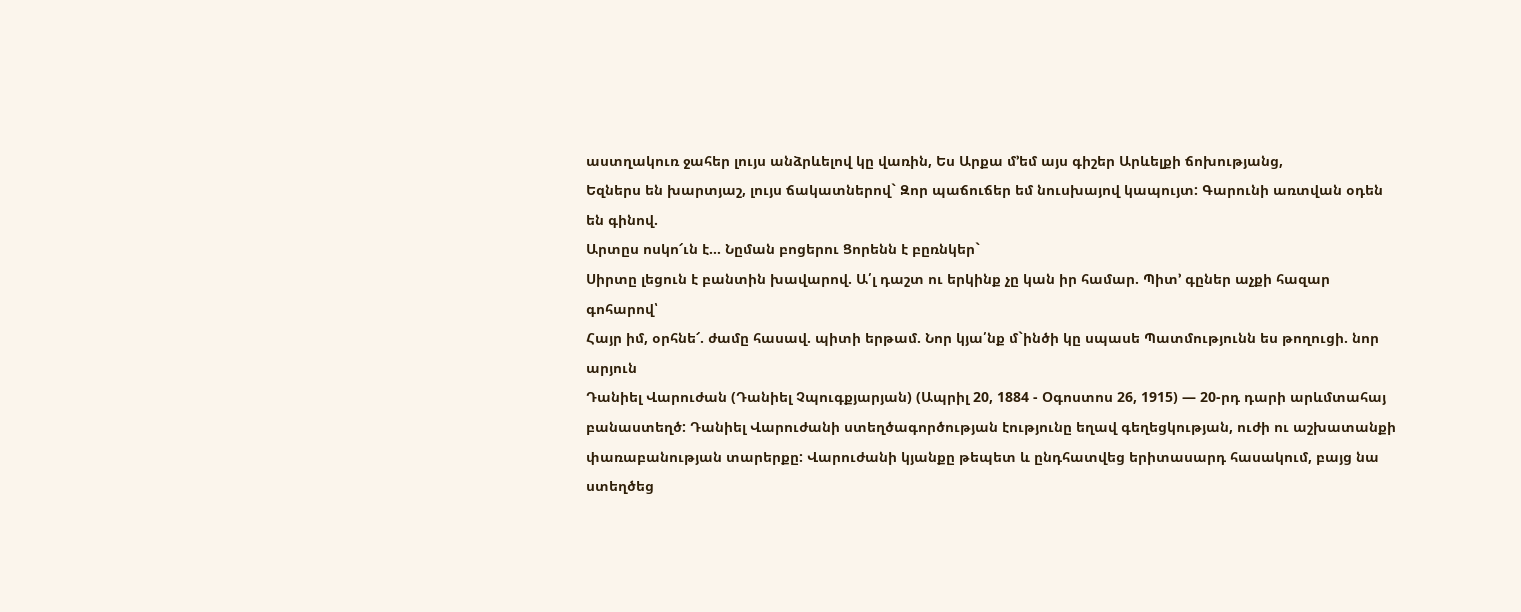աստղակուռ ջահեր լույս անձրևելով կը վառին, Ես Արքա մ’եմ այս գիշեր Արևելքի ճոխությանց,
Եզներս են խարտյաշ, լույս ճակատներով` Զոր պաճուճեր եմ նուսխայով կապույտ: Գարունի առտվան օդեն են գինով.
Արտըս ոսկո՜ւն է… Նըման բոցերու Ցորենն է բըռնկեր`
Սիրտը լեցուն է բանտին խավարով. Ա՛լ դաշտ ու երկինք չը կան իր համար. Պիտ՚ գըներ աչքի հազար գոհարով՝
Հայր իմ, օրհնե՜. ժամը հասավ. պիտի երթամ. Նոր կյա՛նք մ`ինծի կը սպասե Պատմությունն ես թողուցի. նոր արյուն
Դանիել Վարուժան (Դանիել Չպուգքյարյան) (Ապրիլ 20, 1884 - Օգոստոս 26, 1915) ― 20-րդ դարի արևմտահայ բանաստեղծ: Դանիել Վարուժանի ստեղծագործության էությունը եղավ գեղեցկության, ուժի ու աշխատանքի փառաբանության տարերքը: Վարուժանի կյանքը թեպետ և ընդհատվեց երիտասարդ հասակում, բայց նա ստեղծեց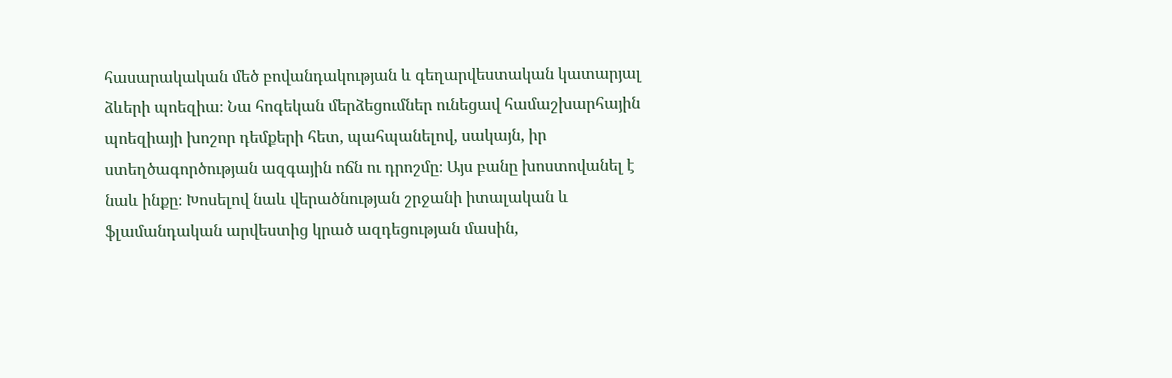հասարակական մեծ բովանդակության և գեղարվեստական կատարյալ ձևերի պոեզիա։ Նա հոգեկան մերձեցումներ ունեցավ համաշխարհային պոեզիայի խոշոր դեմքերի հետ, պահպանելով, սակայն, իր ստեղծագործության ազգային ոճն ու դրոշմը։ Այս բանը խոստովանել է նաև ինքը։ Խոսելով նաև վերածնության շրջանի իտալական և ֆլամանդական արվեստից կրած ազդեցության մասին,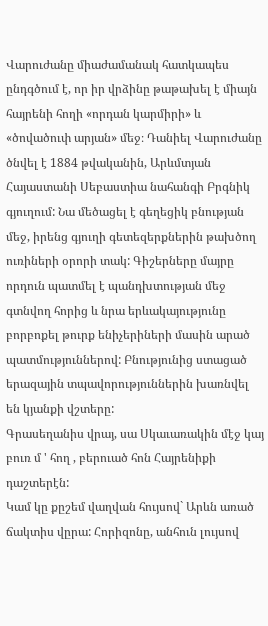Վարուժանը միաժամանակ հատկապես ընդգծում է, որ իր վրձինը թաթախել է միայն հայրենի հողի «որդան կարմիրի» և «ծովածուփ արյան» մեջ։ Դանիել Վարուժանը ծնվել է 1884 թվականին, Արևմտյան Հայաստանի Սեբաստիա նահանգի Բրգնիկ գյուղում: Նա մեծացել է գեղեցիկ բնության մեջ, իրենց գյուղի գետեզերքներին թախծող ուռիների օրորի տակ: Գիշերները մայրը որդուն պատմել է պանդխտության մեջ գտնվող հորից և նրա երևակայությունը բորբոքել թուրք ենիչերիների մասին արած պատմություններով: Բնությունից ստացած երազային տպավորություններին խառնվել են կյանքի վշտերը:
Գրասեղանիս վրայ, սա Սկաւառակին մէջ կայ բուռ մ ' հող , բերուած հոն Հայրենիքի դաշտերէն:
Կամ կը քըշեմ վաղվան հույսով` Արևն առած ճակտիս վըրա: Հորիզոնը, անհուն լույսով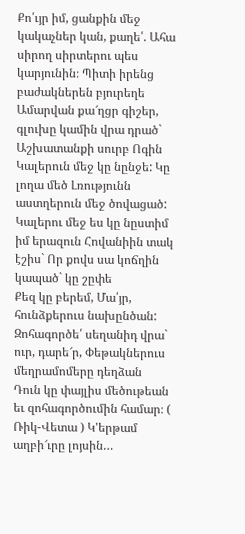Քո՛ւյր իմ, ցանքին մեջ կակաչներ կան, քաղե՛. Ահա սիրող սիրտերու պես կարյունին։ Պիտի իրենց բաժակներեն բյուրեղե
Ամարվան քա՜ղցր գիշեր, գլուխը կամին վրա դրած` Աշխատանքի սուրբ Ոգին Կալերուն մեջ կը նընջե: Կը լողա մեծ Լռությունն աստղերուն մեջ ծովացած:
Կալերու մեջ ես կը նըստիմ իմ երազուն Հովանիին տակ էշիս` Որ քովս սա կոճղին կապած` կը շըփե
Քեզ կը բերեմ, Մա՛յր, հունձքերուս նախընծան: Զոհագործե՛ սեղանիդ վրա` ուր, դարե՜ր, Փեթակներուս մեղրամոմերը դեղձան
Դուն կը փայլիս մեծութեան եւ զոհագործումին համար։ ( Ռիկ-Վետա ) Կ'երթամ աղբի՜ւրը լոյսին…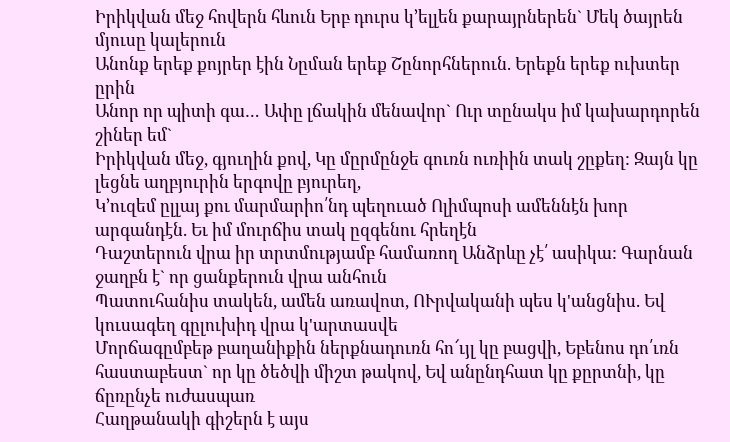Իրիկվան մեջ հովերն հևուն Երբ դուրս կ’ելլեն քարայրներեն` Մեկ ծայրեն մյուսը կալերուն
Անոնք երեք քոյրեր էին Նըման երեք Շընորհներուն. Երեքն երեք ուխտեր ըրին
Անոր որ պիտի գա… Ափը լճակին մենավոր` Ուր տընակս իմ կախարդորեն շիներ եմ`
Իրիկվան մեջ, գյուղին քով, Կը մըրմընջե գուռն ուռիին տակ շըքեղ: Զայն կը լեցնե աղբյուրին երգովը բյուրեղ,
Կ՚ուզեմ ըլլայ քու մարմարիո՛նդ պեղուած Ոլիմպոսի ամեննէն խոր արգանդէն. Եւ իմ մուրճիս տակ ըզգենու հրեղէն
Դաշտերուն վրա իր տրտմությամբ համառող Անձրևը չէ՛ ասիկա: Գարնան ջաղբն է` որ ցանքերուն վրա անհուն
Պատուհանիս տակեն, ամեն առավոտ, ՈՒրվականի պես կ'անցնիս. Եվ կուսագեղ գըլուխիդ վրա կ'արտասվե
Մորճագըմբեթ բաղանիքին ներքնադուռն հո՜ւյլ կը բացվի, Եբենոս դո՛ւռն հաստաբեստ` որ կը ծեծվի միշտ թակով, Եվ անընդհատ կը քըրտնի, կը ճըռընչե ուժասպառ
Հաղթանակի գիշերն է այս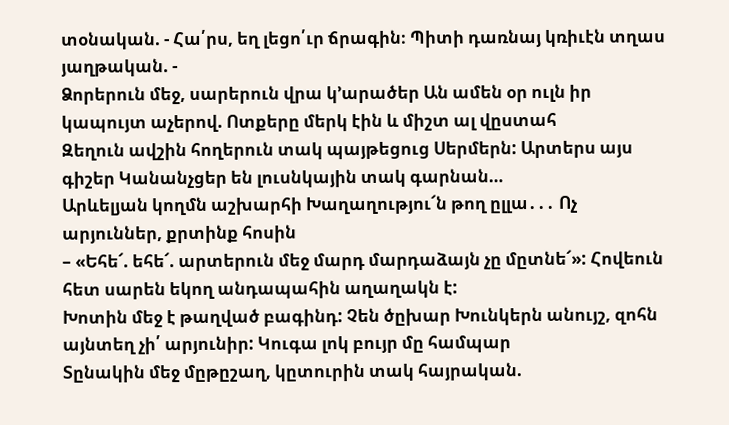տօնական. - Հա՛րս, եղ լեցո՛ւր ճրագին։ Պիտի դառնայ կռիւէն տղաս յաղթական. -
Ձորերուն մեջ, սարերուն վրա կ’արածեր Ան ամեն օր ուլն իր կապույտ աչերով. Ոտքերը մերկ էին և միշտ ալ վըստահ
Զեղուն ավշին հողերուն տակ պայթեցուց Սերմերն: Արտերս այս գիշեր Կանանչցեր են լուսնկային տակ գարնան…
Արևելյան կողմն աշխարհի Խաղաղությու՜ն թող ըլլա․․․ Ոչ արյուններ, քրտինք հոսին
– «Եհե՜. եհե՜. արտերուն մեջ մարդ մարդաձայն չը մըտնե՜»: Հովեուն հետ սարեն եկող անդապահին աղաղակն է:
Խոտին մեջ է թաղված բագինդ: Չեն ծըխար Խունկերն անույշ, զոհն այնտեղ չի՛ արյունիր: Կուգա լոկ բույր մը համպար
Տընակին մեջ մըթըշաղ, կըտուրին տակ հայրական.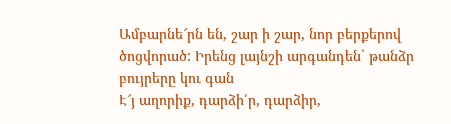Ամբարնե՜րն են, շար ի շար, նոր բերքերով ծոցվորած: Իրենց լայնշի արգանդեն` թանձր բույրերը կու գան
Է՜յ աղորիք, դարձի՛ր, դարձիր,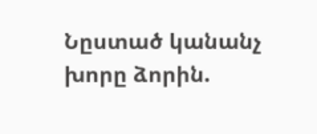Նըստած կանանչ խորը ձորին.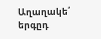Աղաղակե՛ երգըդ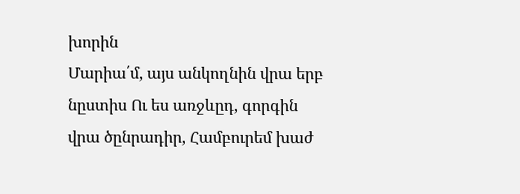խորին
Մարիա՛մ, այս անկողնին վրա երբ նըստիս Ու ես առջևըդ, գորգին վրա ծընրադիր, Համբուրեմ խաժ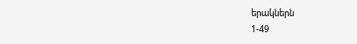երակներն
1-49